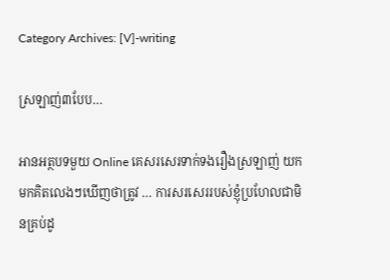Category Archives: [V]-writing

ស្រឡាញ់៣បែប…

អានអត្ថបទមួយ Online គេសរសេរទាក់ទងរឿងស្រឡាញ់ យកមកគិតលេងៗឃើញថាត្រូវ … ការសរសេររបស់ខ្ញុំប្រហែលជាមិនគ្រប់ដូ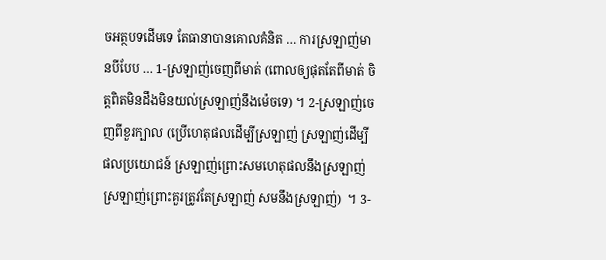ចអត្ថបទដើមទេ តែធានាបានគោលគំនិត … ការស្រឡាញ់មានបីបែប … 1-ស្រឡាញ់ចេញពីមាត់ (ពោលឲ្យផុតតែពីមាត់ ចិត្តពិតមិនដឹងមិនយល់ស្រឡាញ់នឹងម៉េចទេ) ។ 2-ស្រឡាញ់ចេញពីខួរក្បាល (ប្រើហេតុផលដើម្បីស្រឡាញ់ ស្រឡាញ់ដើម្បីផលប្រយោជន៍ ស្រឡាញ់ព្រោះសមហេតុផលនឹងស្រឡាញ់ ស្រឡាញ់ព្រោះគួរត្រូវតែស្រឡាញ់ សមនឹងស្រឡាញ់)  ។ 3-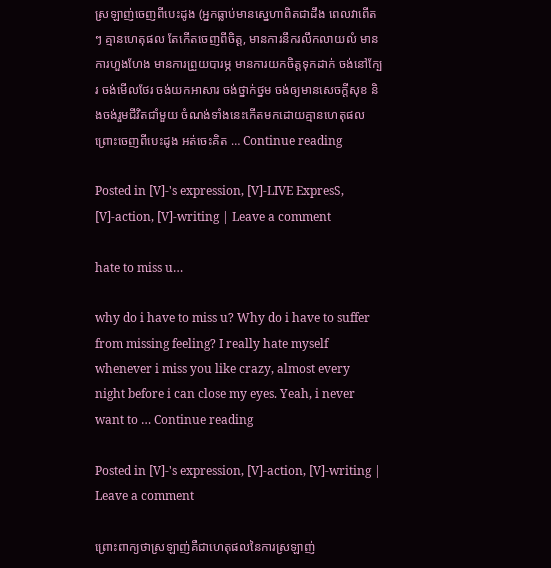ស្រឡាញ់ចេញពីបេះដូង (អ្នកធ្លាប់មានស្នេហាពិតជាដឹង ពេលវាពើតៗ គ្មានហេតុផល តែកើតចេញពីចិត្ត, មានការនឹករលឹកលាយលំ មានការហួងហែង មានការព្រួយបារម្ភ មានការយកចិត្តទុកដាក់ ចង់នៅក្បែរ ចង់មើលថែរ ចង់យកអាសារ ចង់ថ្នាក់ថ្នម ចង់ឲ្យមានសេចក្តីសុខ និងចង់រួមជីវិតជាំមួយ ចំណង់ទាំងនេះកើតមកដោយគ្មានហេតុផល ព្រោះចេញពីបេះដូង អត់ចេះគិត … Continue reading

Posted in [V]-'s expression, [V]-LIVE ExpresS, [V]-action, [V]-writing | Leave a comment

hate to miss u…

why do i have to miss u? Why do i have to suffer from missing feeling? I really hate myself whenever i miss you like crazy, almost every night before i can close my eyes. Yeah, i never want to … Continue reading

Posted in [V]-'s expression, [V]-action, [V]-writing | Leave a comment

ព្រោះពាក្យថាស្រឡាញ់គឺជាហេតុផលនៃការស្រឡាញ់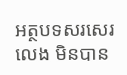អត្ថបទសរសេរលេង មិនបាន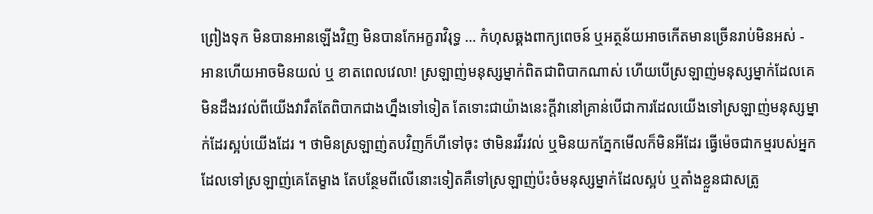ព្រៀងទុក មិនបានអានឡើងវិញ មិនបានកែអក្ខរាវិរុទ្ធ … កំហុសឆ្គងពាក្យពេចន៍ ឬអត្ថន័យអាចកើតមានច្រើនរាប់មិនអស់ -  អានហើយអាចមិនយល់ ឬ ខាតពេលវេលា! ស្រឡាញ់មនុស្សម្នាក់ពិតជាពិបាកណាស់ ហើយបើស្រឡាញ់មនុស្សម្នាក់ដែលគេមិនដឹងរវល់ពីយើងវារឹតតែពិបាកជាងហ្នឹងទៅទៀត តែទោះជាយ៉ាងនេះក្តីវានៅគ្រាន់បើជាការដែលយើងទៅស្រឡាញ់មនុស្សម្នាក់ដែរស្អប់យើងដែរ ។ ថាមិនស្រឡាញ់តបវិញក៏ហីទៅចុះ ថាមិនរវីរវល់ ឬមិនយកភ្នែកមើលក៏មិនអីដែរ ធ្វើម៉េចជាកម្មរបស់អ្នកដែលទៅស្រឡាញ់គេតែម្ខាង តែបន្ថែមពីលើនោះទៀតគឺទៅស្រឡាញ់ប៉ះចំមនុស្សម្នាក់ដែលស្អប់ ឬតាំងខ្លួនជាសត្រូ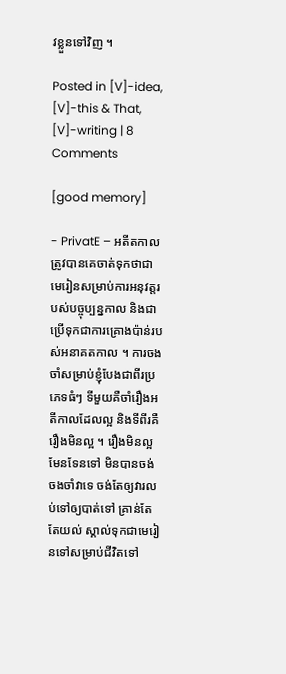វខ្លួនទៅវិញ ។

Posted in [V]-idea, [V]-this & That, [V]-writing | 8 Comments

[good memory]

- PrivatE – អតីតកាលត្រូវបានគេចាត់ទុកថាជាមេរៀនសម្រាប់ការអនុវត្តរបស់បច្ចុប្បន្នកាល និងជាប្រើទុកជាការគ្រោងប៉ាន់របស់អនាគតកាល ។ ការចងចាំសម្រាប់ខ្ញុំបែងជាពីរប្រភេទធំៗ ទីមួយគឺចាំរឿងអតីកាលដែលល្អ និងទីពីរគឺរឿងមិនល្អ ។ រឿងមិនល្អ មែនទែនទៅ មិនបានចង់ចងចាំវាទេ ចង់តែឲ្យវារលប់ទៅឲ្យបាត់ទៅ គ្រាន់តែតែយល់ ស្គាល់ទុកជាមេរៀនទៅសម្រាប់ជីវិតទៅ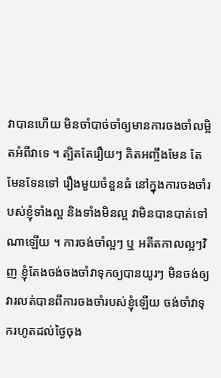វាបានហើយ មិនចាំបាច់ចាំឲ្យមានការចងចាំលម្អិតអំពីវាទេ ។ ត្បិតតែរឿយៗ គិតអញ្ចឹងមែន តែមែនទែនទៅ រឿងមួយចំនួនធំ នៅក្នុងការចងចាំរបស់ខ្ញុំទាំងល្អ និងទាំងមិនល្អ វាមិនបានបាត់ទៅណាឡើយ ។ ការចង់ចាំល្អៗ ឬ អតីតកាលល្អៗវិញ ខ្ញុំតែងចង់ចងចាំវាទុកឲ្យបានយូរៗ មិនចង់ឲ្យវារលត់បានពីការចងចាំរបស់ខ្ញុំឡើយ ចង់ចាំវាទុករហូតដល់ថ្ងៃចុង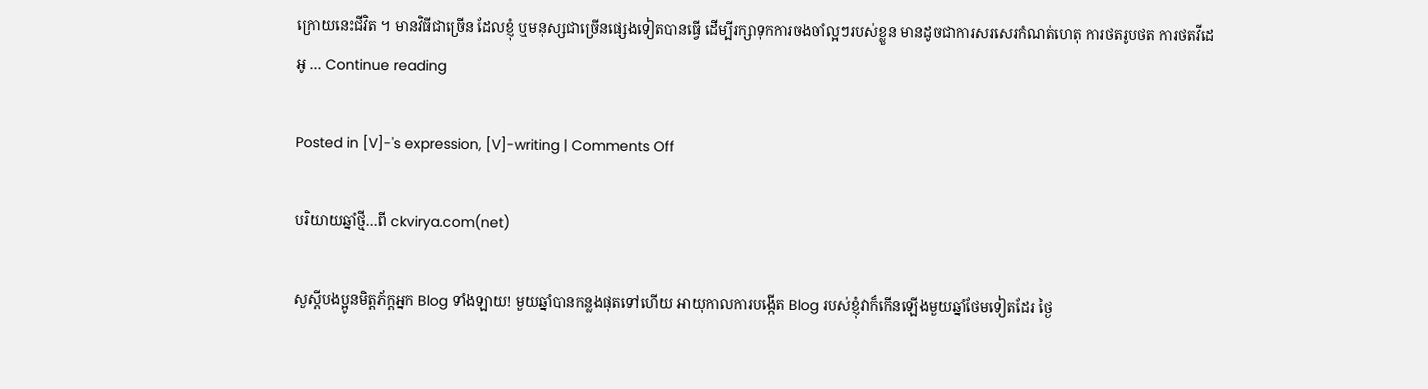ក្រោយនេះជីវិត ។ មានវិធីជាច្រើន ដែលខ្ញុំ ឬមនុស្សជាច្រើនផ្សេងទៀតបានធ្វើ ដើម្បីរក្សាទុកការចងចាំល្អៗរបស់ខ្លួន មានដូចជាការសរសេរកំណត់ហេតុ ការថតរូបថត ការថតវីដេអូ … Continue reading

Posted in [V]-'s expression, [V]-writing | Comments Off

បរិយាយឆ្នាំថ្មី…ពី ckvirya.com(net)

សួស្តីបងប្អូនមិត្តភ័ក្តអ្នក Blog ទាំងឡាយ! មួយឆ្នាំបានកន្លងផុតទៅហើយ អាយុកាលការបង្កើត Blog របស់ខ្ញុំវាក៏កើនឡើងមួយឆ្នាំថែមទៀតដែរ ថ្ងៃ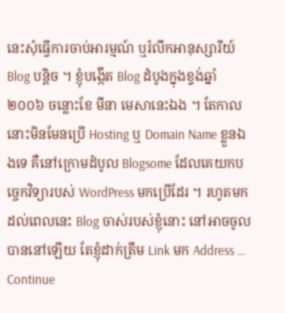នេះសុំធ្វើការចាប់អារម្មណ៍ ឬរំលឹកអានុស្សារីយ៍ Blog បន្តិច ។ ខ្ញុំបង្កើត Blog ដំបូងក្នុងខ្ទង់ឆ្នាំ ២០០៦ ចន្លោះខែ មីនា មេសានេះឯង ។ តែកាលនោះមិនមែនប្រើ Hosting ឬ Domain Name ខ្លួនឯងទេ គឺនៅក្រោមដំបូល Blogsome ដែលគេយកបច្ចេកវិទ្យារបស់ WordPress មកប្រើដែរ ។ រហូតមកដល់ពេលនេះ Blog ចាស់របស់ខ្ញុំនោះ នៅអាចចូលបាននៅឡើយ តែខ្ញុំដាក់ត្រឹម Link មក Address … Continue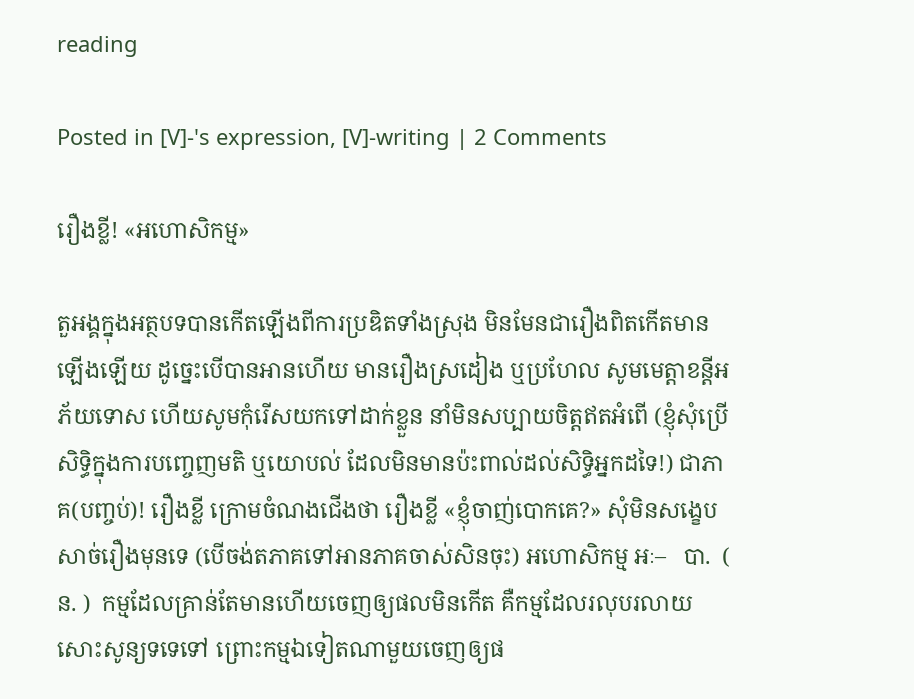reading

Posted in [V]-'s expression, [V]-writing | 2 Comments

រឿងខ្លី! «អហោសិកម្ម»

តួអង្គក្នុងអត្ថបទបានកើតឡើងពីការប្រឌិតទាំងស្រុង មិនមែនជារឿងពិតកើតមានឡើងឡើយ ដូច្នេះបើបានអានហើយ មានរឿងស្រដៀង ឬប្រហែល សូមមេត្តាខន្តីអភ័យទោស ហើយសូមកុំរើសយកទៅដាក់ខ្លួន នាំមិនសប្បាយចិត្តឥតអំពើ (ខ្ញុំសុំប្រើសិទ្ធិក្នុងការបញ្ចេញមតិ ឬយោបល់ ដែលមិនមានប៉ះពាល់ដល់សិទ្ធិអ្នកដទៃ!) ជាភាគ(បញ្ចប់)! រឿងខ្លី ក្រោមចំណងជើងថា រឿងខ្លី «ខ្ញុំចាញ់បោកគេ?» សុំមិនសង្ខេបសាច់រឿងមុនទេ (បើចង់តភាគទៅអានភាគចាស់សិនចុះ) អហោសិកម្ម អៈ–   បា.  ( ន. )  កម្មដែលគ្រាន់តែមានហើយចេញឲ្យផលមិនកើត គឺកម្មដែលរលុបរលាយសោះសូន្យទទេទៅ ព្រោះកម្មឯទៀតណាមួយចេញឲ្យផ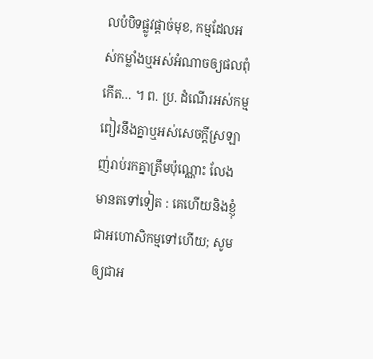លបំបិទផ្លូវផ្តាច់មុខ, កម្មដែលអស់កម្លាំងឬអស់អំណាចឲ្យផលពុំកើត… ។ ព. ប្រ. ដំណើរអស់កម្មពៀរនឹងគ្នាឬអស់សេចក្ដីស្រឡាញ់រាប់រកគ្នាត្រឹមប៉ុណ្ណោះ លែងមានតទៅទៀត : គេហើយនិងខ្ញុំជាអហោសិកម្មទៅហើយ; សូមឲ្យជាអ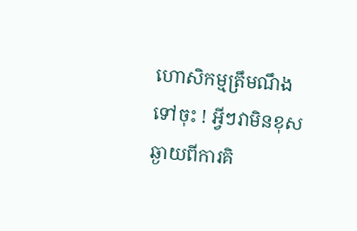ហោសិកម្មត្រឹមណឹងទៅចុះ ! អ្វីៗវាមិនខុសឆ្ងាយពីការគិ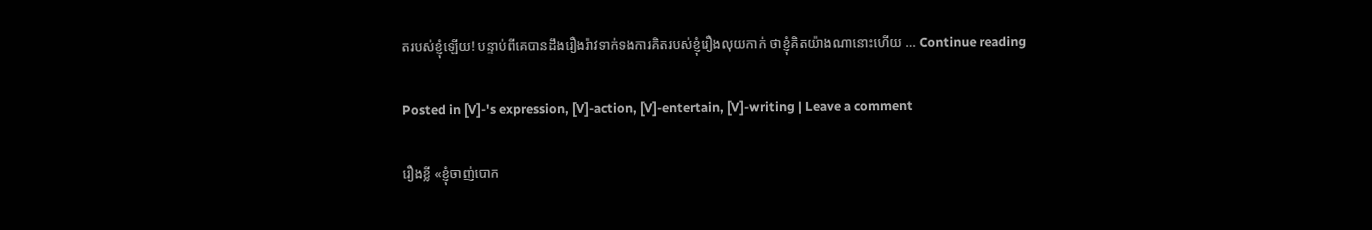តរបស់ខ្ញុំឡើយ! បន្ទាប់ពីគេបានដឹងរឿងរ៉ាវទាក់ទងការគិតរបស់ខ្ញុំរឿងលុយកាក់ ថាខ្ញុំគិតយ៉ាងណានោះហើយ … Continue reading

Posted in [V]-'s expression, [V]-action, [V]-entertain, [V]-writing | Leave a comment

រឿងខ្លី «ខ្ញុំចាញ់បោក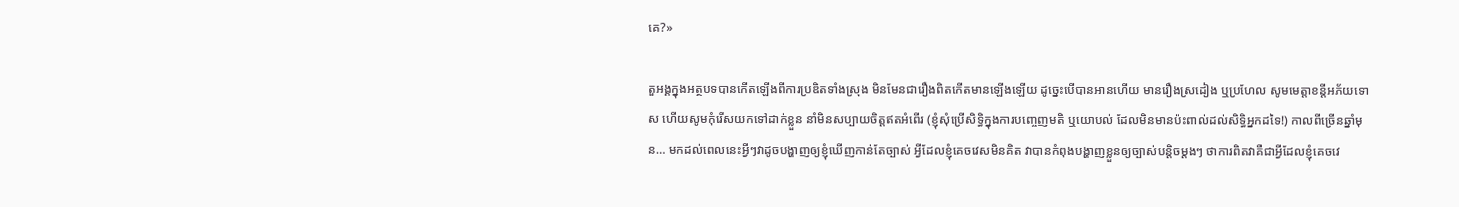គេ?»

តួអង្គក្នុងអត្ថបទបានកើតឡើងពីការប្រឌិតទាំងស្រុង មិនមែនជារឿងពិតកើតមានឡើងឡើយ ដូច្នេះបើបានអានហើយ មានរឿងស្រដៀង ឬប្រហែល សូមមេត្តាខន្តីអភ័យទោស ហើយសូមកុំរើសយកទៅដាក់ខ្លួន នាំមិនសប្បាយចិត្តឥតអំពើរ (ខ្ញុំសុំប្រើសិទ្ធិក្នុងការបញ្ចេញមតិ ឬយោបល់ ដែលមិនមានប៉ះពាល់ដល់សិទ្ធិអ្នកដទៃ!) កាលពីច្រើនឆ្នាំមុន… មកដល់ពេលនេះអ្វីៗវាដូចបង្ហាញឲ្យខ្ញុំឃើញកាន់តែច្បាស់ អ្វីដែលខ្ញុំគេចវេសមិនគិត វាបានកំពុងបង្ហាញខ្លួនឲ្យច្បាស់បន្តិចម្តងៗ ថាការពិតវាគឺជាអ្វីដែលខ្ញុំគេចវេ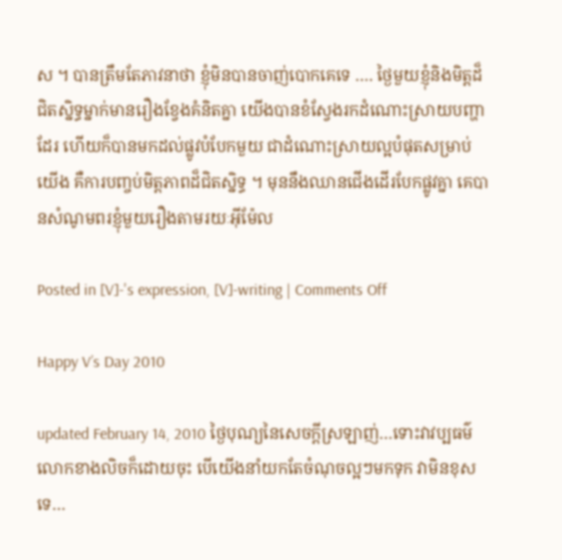ស ។ បានត្រឹមតែភាវនាថា ខ្ញុំមិនបានចាញ់បោកគេទេ …. ថ្ងៃមួយខ្ញុំនិងមិត្តដ៏ជិតស្និទ្ធម្នាក់មានរឿងខ្វែងគំនិតគ្នា យើងបានខំស្វែងរកដំណោះស្រាយបញ្ហាដែរ ហើយក៏បានមកដល់ផ្លូវបំបែកមួយ ជាដំណោះស្រាយល្អបំផុតសម្រាប់យើង គឺការបញ្ចប់មិត្តភាពដ៏ជិតស្និទ្ធ ។ មុននឹងឈានជើងដើរបែកផ្លូវគ្នា គេបានសំណូមពរខ្ញុំមួយរឿងតាមរយៈអ៊ីម៉ែល

Posted in [V]-'s expression, [V]-writing | Comments Off

Happy V’s Day 2010

updated February 14, 2010 ថ្ងៃបុណ្យនៃសេចក្តីស្រឡាញ់…ទោះវាវប្បធម៌លោកខាងលិចក៏ដោយចុះ បើយើងនាំយកតែចំណុចល្អៗមកទុក វាមិនខុសទេ…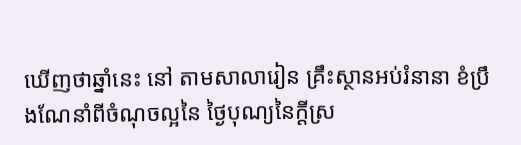ឃើញថាឆ្នាំនេះ នៅ តាមសាលារៀន គ្រឹះស្ថានអប់រំនានា ខំប្រឹងណែនាំពីចំណុចល្អនៃ ថ្ងៃបុណ្យនៃក្តីស្រ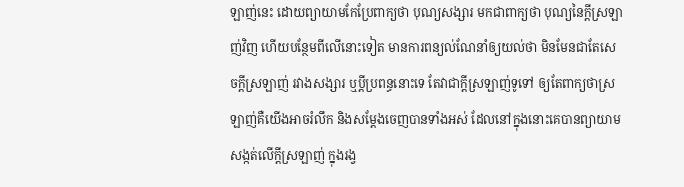ឡាញ់នេះ ដោយព្យាយាមកែប្រែពាក្យថា បុណ្យសង្សារ មកជាពាក្យថា បុណ្យនៃក្តីស្រឡាញ់វិញ ហើយបន្ថែមពីលើនោះទៀត មានការពន្យល់ណែនាំឲ្យយល់ថា មិនមែនជាតែសេចក្តីស្រឡាញ់ រវាងសង្សារ ឬប្តីប្រពន្ធនោះទេ តែវាជាក្តីស្រឡាញ់ទូទៅ ឲ្យតែពាក្យថាស្រឡាញ់គឺយើងអាចរំលឹក និងសម្តែងចេញបានទាំងអស់ ដែលនៅក្នុងនោះគេបានព្យាយាមសង្កត់លើក្តីស្រឡាញ់ ក្នុងរង្វ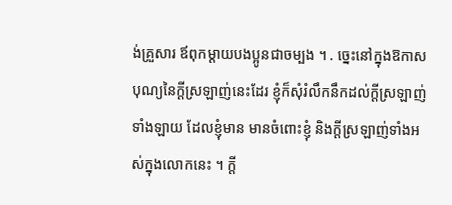ង់គ្រួសារ ឪពុកម្តាយបងប្អូនជាចម្បង ។ . ច្នេះនៅក្នុងឱកាសបុណ្យនៃក្តីស្រឡាញ់នេះដែរ ខ្ញុំក៏សុំរំលឹកនឹកដល់ក្តីស្រឡាញ់ទាំងឡាយ ដែលខ្ញុំមាន មានចំពោះខ្ញុំ និងក្តីស្រឡាញ់ទាំងអស់ក្នុងលោកនេះ ។ ក្តី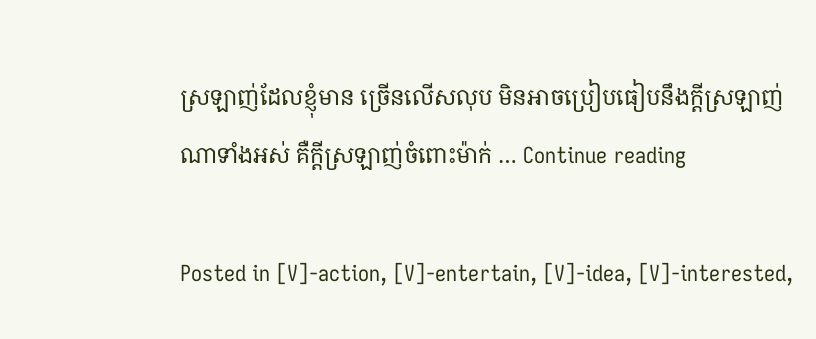ស្រឡាញ់ដែលខ្ញុំមាន ច្រើនលើសលុប មិនអាចប្រៀបធៀបនឹងក្តីស្រឡាញ់ណាទាំងអស់ គឺក្តីស្រឡាញ់ចំពោះម៉ាក់ … Continue reading

Posted in [V]-action, [V]-entertain, [V]-idea, [V]-interested,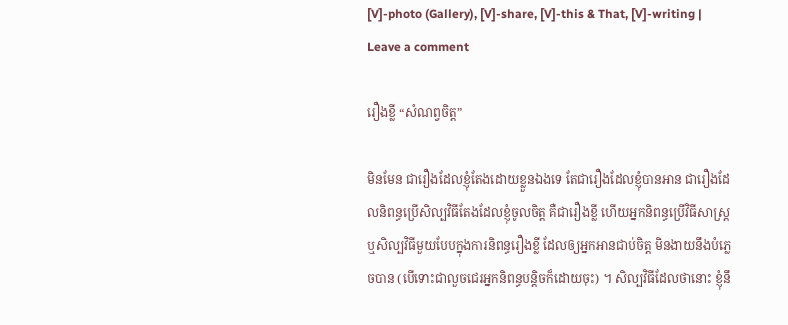[V]-photo (Gallery), [V]-share, [V]-this & That, [V]-writing | Leave a comment

រឿងខ្លី “សំណព្វចិត្ត”

មិនមែន ជារឿងដែលខ្ញុំតែងដោយខ្លួនឯងទេ តែជារឿងដែលខ្ញុំបានអាន ជារឿងដែលនិពន្ធប្រើសិល្បវិធីតែងដែលខ្ញុំចូលចិត្ត គឺជារឿងខ្លី ហើយអ្នកនិពន្ធប្រើវិធីសាស្ត្រ ឬសិល្បវិធីមួយបែបក្នុងការនិពន្ធរឿងខ្លី ដែលឲ្យអ្នកអានជាប់ចិត្ត មិនងាយនឹងបំភ្លេចបាន (បើទោះជាលួចជេរអ្នកនិពន្ធបន្តិចក៏ដោយចុះ) ។ សិល្បវិធីដែលថានោះ ខ្ញុំនឹ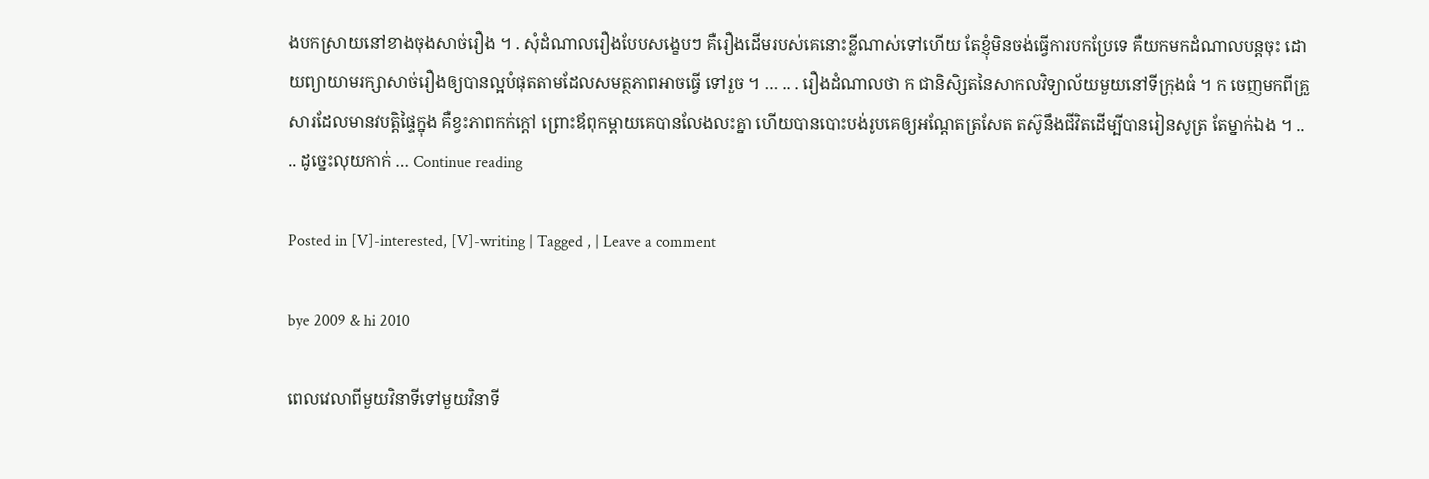ងបកស្រាយនៅខាងចុងសាច់រឿង ។ . សុំដំណាលរឿងបែបសង្ខេបៗ គឺរឿងដើមរបស់គេនោះខ្លីណាស់ទៅហើយ តែខ្ញុំមិនចង់ធ្វើការបកប្រែទេ គឺយកមកដំណាលបន្តចុះ ដោយព្យាយាមរក្សាសាច់រឿងឲ្យបានល្អបំផុតតាមដែលសមត្ថភាពអាចធ្វើ ទៅរួច ។ … .. . រឿងដំណាលថា ក ជានិសិ្សតនៃសាកលវិទ្យាល័យមួយនៅទីក្រុងធំ ។ ក ចេញមកពីគ្រួសារដែលមានវបត្តិផ្ទៃក្នុង គឺខ្វះភាពកក់ក្តៅ ព្រោះឪពុកម្តាយគេបានលែងលះគ្នា ហើយបានបោះបង់រូបគេឲ្យអណ្តែតត្រសែត តស៊ូនឹងជីវិតដើម្បីបានរៀនសូត្រ តែម្នាក់ឯង ។ .. .. ដូច្នេះលុយកាក់ … Continue reading

Posted in [V]-interested, [V]-writing | Tagged , | Leave a comment

bye 2009 & hi 2010

ពេលវេលាពីមួយវិនាទីទៅមួយវិនាទី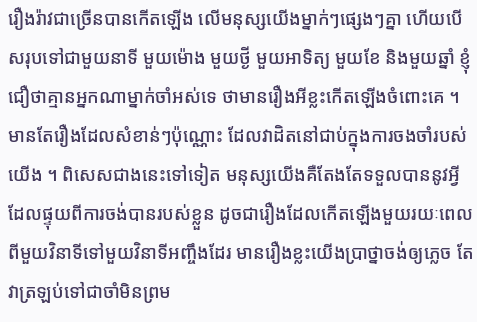រឿងរ៉ាវជាច្រើនបានកើតឡើង លើមនុស្សយើងម្នាក់ៗផ្សេងៗគ្នា ហើយបើសរុបទៅជាមួយនាទី មួយម៉ោង មួយថ្ងី មួយអាទិត្យ មួយខែ និងមួយឆ្នាំ ខ្ញុំជឿថាគ្មានអ្នកណាម្នាក់ចាំអស់ទេ ថាមានរឿងអីខ្លះកើតឡើងចំពោះគេ ។ មានតែរឿងដែលសំខាន់ៗប៉ុណ្ណោះ ដែលវាដិតនៅជាប់ក្នុងការចងចាំរបស់យើង ។ ពិសេសជាងនេះទៅទៀត មនុស្សយើងគឺតែងតែទទួលបាននូវអ្វីដែលផ្ទុយពីការចង់បានរបស់ខ្លួន ដូចជារឿងដែលកើតឡើងមួយរយៈពេលពីមួយវិនាទីទៅមួយវិនាទីអញ្ចឹងដែរ មានរឿងខ្លះយើងប្រាថ្នាចង់ឲ្យភ្លេច តែវាត្រឡប់ទៅជាចាំមិនព្រម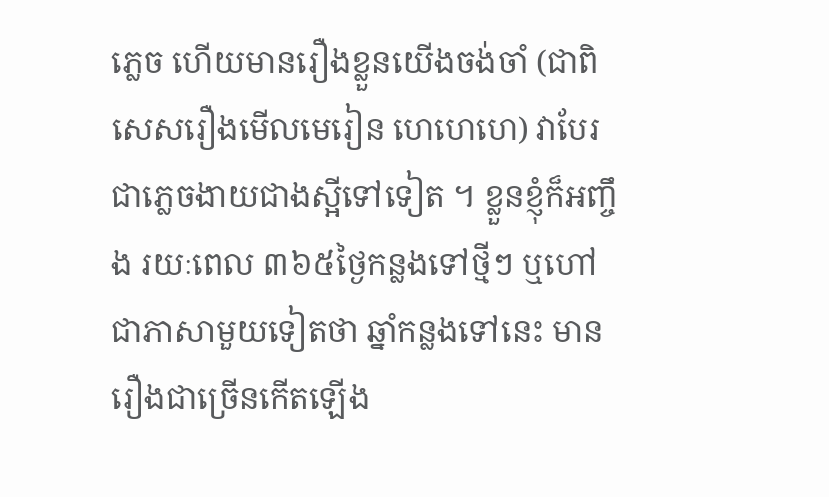ភ្លេច ហើយមានរឿងខ្លួនយើងចង់ចាំ (ជាពិសេសរឿងមើលមេរៀន ហេហេហេ) វាបែរជាភ្លេចងាយជាងស្អីទៅទៀត ។ ខ្លួនខ្ញុំក៏អញ្ចឹង រយៈពេល ៣៦៥ថ្ងៃកន្លងទៅថ្មីៗ ឬហៅជាភាសាមួយទៀតថា ឆ្នាំកន្លងទៅនេះ មានរឿងជាច្រើនកើតឡើង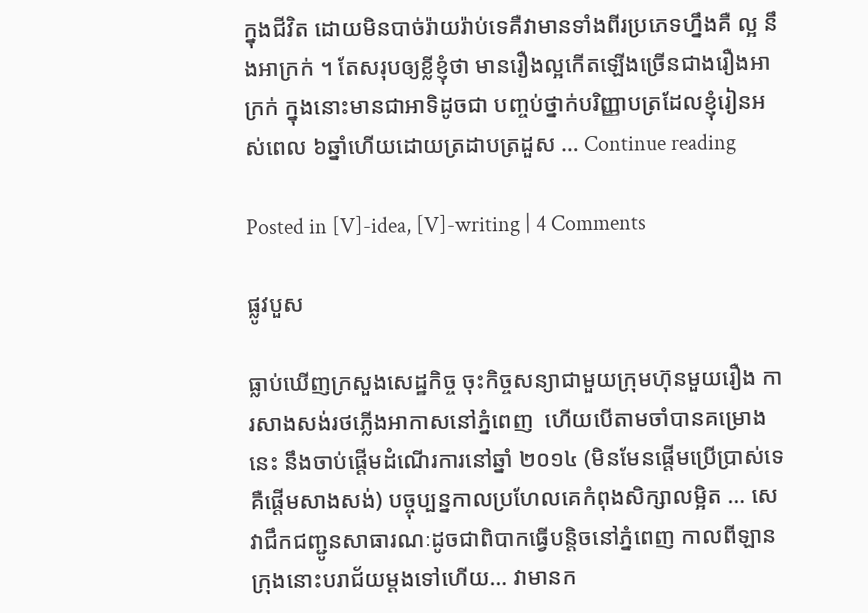ក្នុងជីវិត ដោយមិនបាច់រ៉ាយរ៉ាប់ទេគឺវាមានទាំងពីរប្រភេទហ្នឹងគឺ ល្អ នឹងអាក្រក់ ។ តែសរុបឲ្យខ្លីខ្ញុំថា មានរឿងល្អកើតឡើងច្រើនជាងរឿងអាក្រក់ ក្នុងនោះមានជាអាទិដូចជា បញ្ចប់ថ្នាក់បរិញ្ញាបត្រដែលខ្ញុំរៀនអស់ពេល ៦ឆ្នាំហើយដោយត្រដាបត្រដួស … Continue reading

Posted in [V]-idea, [V]-writing | 4 Comments

ផ្លូវបួស

ធ្លាប់ឃើញក្រសួងសេដ្ឋកិច្ច ចុះកិច្ចសន្យាជាមួយក្រុមហ៊ុនមួយរឿង ការសាងសង់រថភ្លើងអាកាសនៅភ្នំពេញ  ហើយបើតាមចាំបានគម្រោងនេះ នឹងចាប់ផ្តើមដំណើរការនៅឆ្នាំ ២០១៤ (មិនមែនផ្តើមប្រើប្រាស់ទេគឺផ្តើមសាងសង់) បច្ចុប្បន្នកាលប្រហែលគេកំពុងសិក្សាលម្អិត … សេវាជឹកជញ្ជូនសាធារណៈដូចជាពិបាកធ្វើបន្តិចនៅភ្នំពេញ កាលពីឡានក្រុងនោះបរាជ័យម្តងទៅហើយ… វាមានក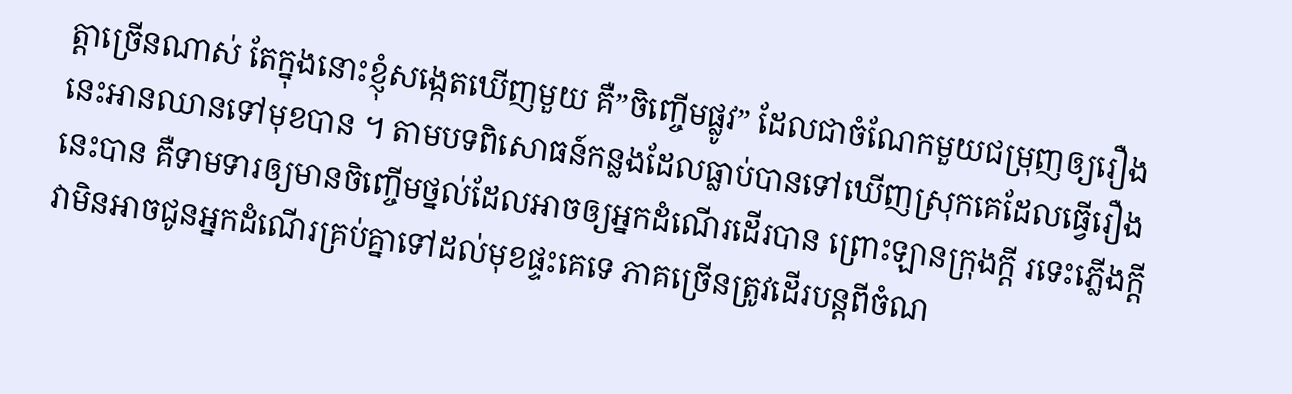ត្តាច្រើនណាស់ តែក្នុងនោះខ្ញុំសង្កេតឃើញមួយ គឺ”ចិញ្ចើមផ្លូវ” ដែលជាចំណែកមួយជម្រុញឲ្យរឿងនេះអានឈានទៅមុខបាន ។ តាមបទពិសោធន៍កន្លងដែលធ្លាប់បានទៅឃើញស្រុកគេដែលធ្វើរឿងនេះបាន គឺទាមទារឲ្យមានចិញ្ចើមថ្នល់ដែលអាចឲ្យអ្នកដំណើរដើរបាន ព្រោះឡានក្រុងក្តី រទេះភ្លើងក្តី វាមិនអាចជូនអ្នកដំណើរគ្រប់គ្នាទៅដល់មុខផ្ទះគេទេ ភាគច្រើនត្រូវដើរបន្តពីចំណ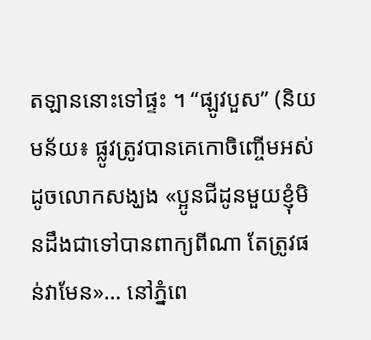តឡាននោះទៅផ្ទះ ។ “ផ្ឡូវបួស” (និយមន័យ៖ ផ្លូវត្រូវបានគេកោចិញ្ចើមអស់ ដូចលោកសង្ឃង «ប្អូនជីដូនមួយខ្ញុំមិនដឹងជាទៅបានពាក្យពីណា តែត្រូវផន់វាមែន»… នៅភ្នំពេ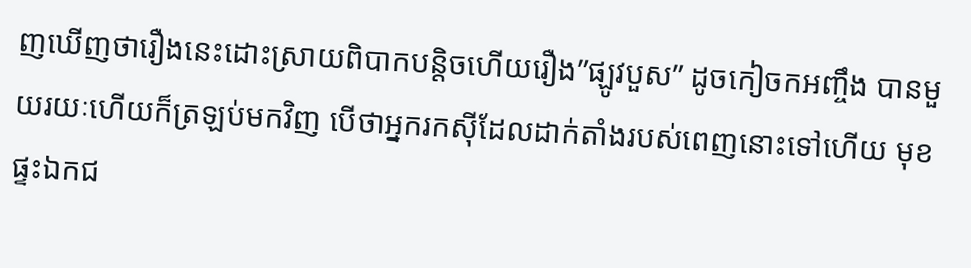ញឃើញថារឿងនេះដោះស្រាយពិបាកបន្តិចហើយរឿង”ផ្ឡូវបួស” ដូចកៀចកអញ្ចឹង បានមួយរយៈហើយក៏ត្រឡប់មកវិញ បើថាអ្នករកស៊ីដែលដាក់តាំងរបស់ពេញនោះទៅហើយ មុខផ្ទះឯកជ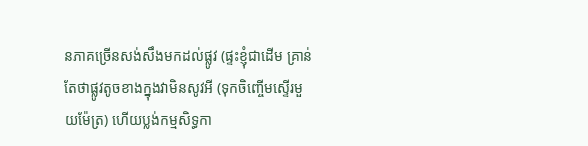នភាគច្រើនសង់សឹងមកដល់ផ្លូវ (ផ្ទះខ្ញុំជាដើម គ្រាន់តែថាផ្លូវតូចខាងក្នុងវាមិនសូវអី (ទុកចិញ្ចើមស្ទើរមួយម៉ែត្រ) ហើយប្លង់កម្មសិទ្ធកា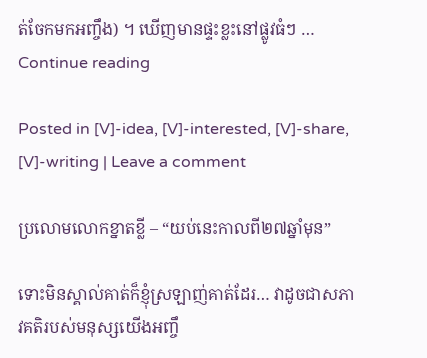ត់ចែកមកអញ្ចឹង) ។ ឃើញមានផ្ទះខ្លះនៅផ្លូវធំៗ … Continue reading

Posted in [V]-idea, [V]-interested, [V]-share, [V]-writing | Leave a comment

ប្រលោមលោកខ្នាតខ្លី – “យប់នេះកាលពី២៧ឆ្នាំមុន”

ទោះមិនស្គាល់គាត់ក៏ខ្ញុំស្រឡាញ់គាត់ដែរ… វាដូចជាសភាវគតិរបស់មនុស្សយើងអញ្ចឹ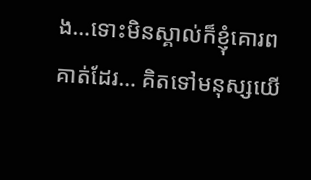ង…ទោះមិនស្គាល់ក៏ខ្ញុំគោរព គាត់ដែរ… គិតទៅមនុស្សយើ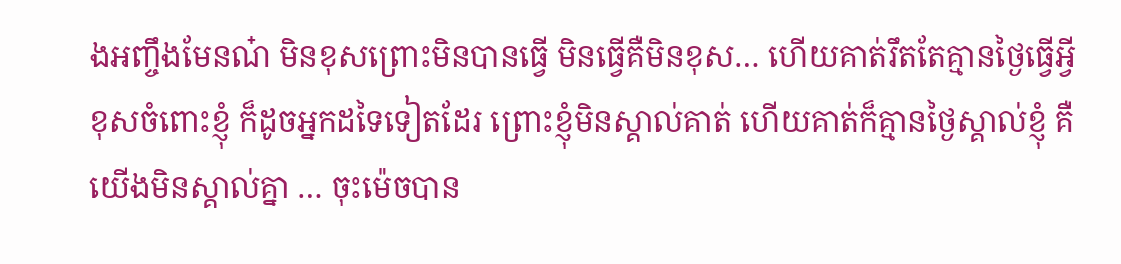ងអញ្ចឹងមែនណ៎ មិនខុសព្រោះមិនបានធ្វើ មិនធ្វើគឺមិនខុស… ហើយគាត់រឹតតែគ្មានថ្ងៃធ្វើអ្វីខុសចំពោះខ្ញុំ ក៏ដូចអ្នកដទៃទៀតដែរ ព្រោះខ្ញុំមិនស្គាល់គាត់ ហើយគាត់ក៏គ្មានថ្ងៃស្គាល់ខ្ញុំ គឺយើងមិនស្គាល់គ្នា … ចុះម៉េចបាន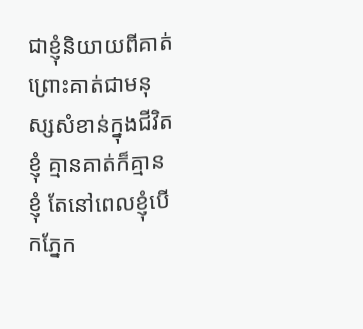ជាខ្ញុំនិយាយពីគាត់ ព្រោះគាត់ជាមនុស្សសំខាន់ក្នុងជីវិតខ្ញុំ គ្មានគាត់ក៏គ្មានខ្ញុំ តែនៅពេលខ្ញុំបើកភ្នែក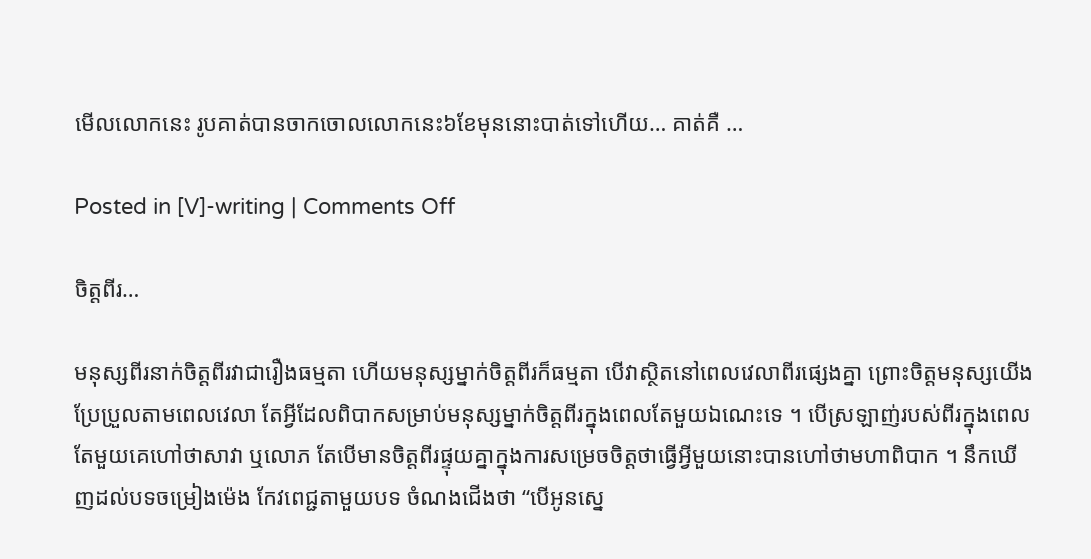មើលលោកនេះ រូបគាត់បានចាកចោលលោកនេះ៦ខែមុននោះបាត់ទៅហើយ… គាត់គឺ …

Posted in [V]-writing | Comments Off

ចិត្តពីរ…

មនុស្សពីរនាក់ចិត្តពីរវាជារឿងធម្មតា ហើយមនុស្សម្នាក់ចិត្តពីរក៏ធម្មតា បើវាស្ថិតនៅពេលវេលាពីរផ្សេងគ្នា ព្រោះចិត្តមនុស្សយើងប្រែប្រួលតាមពេលវេលា តែអ្វីដែលពិបាកសម្រាប់មនុស្សម្នាក់ចិត្តពីរក្នុងពេលតែមួយឯណេះទេ ។ បើស្រឡាញ់របស់ពីរក្នុងពេលតែមួយគេហៅថាសាវា ឬលោភ តែបើមានចិត្តពីរផ្ទុយគ្នាក្នុងការសម្រេចចិត្តថាធ្វើអ្វីមួយនោះបានហៅថាមហាពិបាក ។ នឹកឃើញដល់បទចម្រៀងម៉េង កែវពេជ្ជតាមួយបទ ចំណងជើងថា “បើអូនស្នេ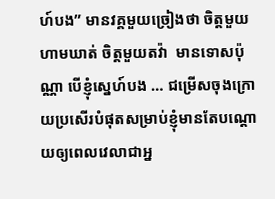ហ៍បង” មានវគ្គមួយច្រៀងថា ចិត្តមួយហាមឃាត់ ចិត្តមួយតវ៉ា  មានទោសប៉ុណ្ណា បើខ្ញុំស្នេហ៍បង … ជម្រើសចុងក្រោយប្រសើរបំផុតសម្រាប់ខ្ញុំមានតែបណ្តោយឲ្យពេលវេលាជាអ្ន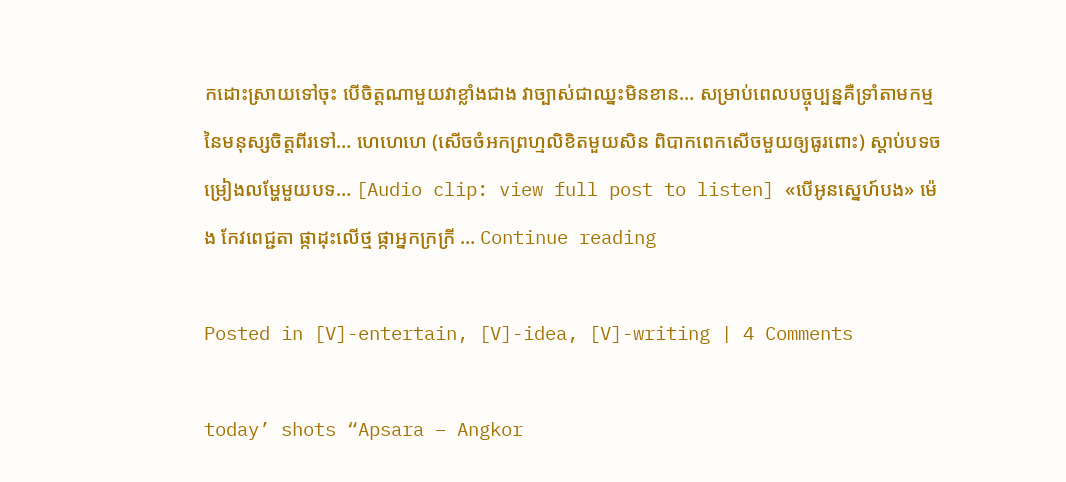កដោះស្រាយទៅចុះ បើចិត្តណាមួយវាខ្លាំងជាង វាច្បាស់ជាឈ្នះមិនខាន… សម្រាប់ពេលបច្ចុប្បន្នគឺទ្រាំតាមកម្មនៃមនុស្សចិត្តពីរទៅ… ហេហេហេ (សើចចំអកព្រហ្មលិខិតមួយសិន ពិបាកពេកសើចមួយឲ្យធូរពោះ) ស្តាប់បទចម្រៀងលម្ហែមួយបទ… [Audio clip: view full post to listen] «បើអូនស្នេហ៍បង» ម៉េង កែវពេជ្ជតា ផ្កាដុះលើថ្ម ផ្កាអ្នកក្រក្រី … Continue reading

Posted in [V]-entertain, [V]-idea, [V]-writing | 4 Comments

today’ shots “Apsara – Angkor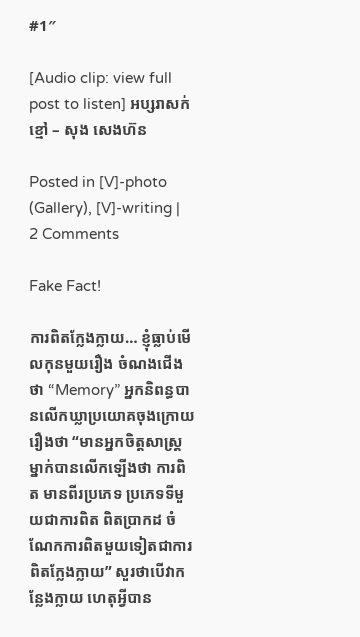#1″

[Audio clip: view full post to listen] អប្សរាសក់ខ្មៅ – សុង សេងហ៊ន

Posted in [V]-photo (Gallery), [V]-writing | 2 Comments

Fake Fact!

ការពិតក្លែងក្លាយ… ខ្ញុំធ្លាប់មើលកុនមួយរឿង ចំណងជើងថា “Memory” អ្នកនិពន្ធបានលើកឃ្លាប្រយោគចុងក្រោយរឿងថា “មានអ្នកចិត្តសាស្ត្រម្នាក់បានលើកឡើងថា ការពិត មានពីរប្រភេទ ប្រភេទទីមួយជាការពិត ពិតប្រាកដ ចំណែកការពិតមួយទៀតជាការពិតក្លែងក្លាយ” សួរថាបើវាកន្លែងក្លាយ ហេតុអ្វីបាន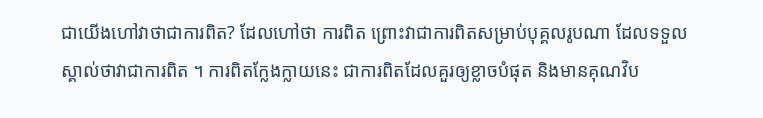ជាយើងហៅវាថាជាការពិត? ដែលហៅថា ការពិត ព្រោះវាជាការពិតសម្រាប់បុគ្គលរូបណា ដែលទទួលស្គាល់ថាវាជាការពិត ។ ការពិតក្លែងក្លាយនេះ ជាការពិតដែលគួរឲ្យខ្លាចបំផុត និងមានគុណវិប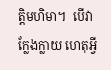ត្តិមហិមា។  បើវាក្លែងក្លាយ ហេតុអ្វី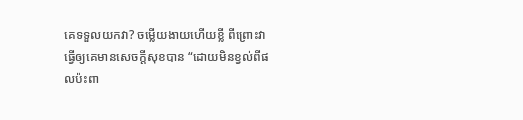គេទទួលយកវា? ចម្លើយងាយហើយខ្លី ពីព្រោះវាធ្វើឲ្យគេមានសេចក្តីសុខបាន “ដោយមិនខ្វល់ពីផលប៉ះពា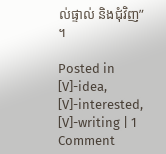ល់ផ្ទាល់ និងជុំវិញ” ។

Posted in [V]-idea, [V]-interested, [V]-writing | 1 Comment